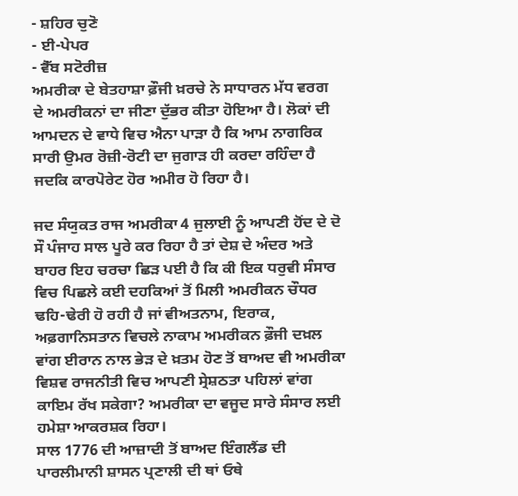- ਸ਼ਹਿਰ ਚੁਣੋ
- ਈ-ਪੇਪਰ
- ਵੈੱਬ ਸਟੋਰੀਜ਼
ਅਮਰੀਕਾ ਦੇ ਬੇਤਹਾਸ਼ਾ ਫ਼ੌਜੀ ਖ਼ਰਚੇ ਨੇ ਸਾਧਾਰਨ ਮੱਧ ਵਰਗ ਦੇ ਅਮਰੀਕਨਾਂ ਦਾ ਜੀਣਾ ਦੁੱਭਰ ਕੀਤਾ ਹੋਇਆ ਹੈ। ਲੋਕਾਂ ਦੀ ਆਮਦਨ ਦੇ ਵਾਧੇ ਵਿਚ ਐਨਾ ਪਾੜਾ ਹੈ ਕਿ ਆਮ ਨਾਗਰਿਕ ਸਾਰੀ ਉਮਰ ਰੋਜ਼ੀ-ਰੋਟੀ ਦਾ ਜੁਗਾੜ ਹੀ ਕਰਦਾ ਰਹਿੰਦਾ ਹੈ ਜਦਕਿ ਕਾਰਪੋਰੇਟ ਹੋਰ ਅਮੀਰ ਹੋ ਰਿਹਾ ਹੈ।

ਜਦ ਸੰਯੁਕਤ ਰਾਜ ਅਮਰੀਕਾ 4 ਜੁਲਾਈ ਨੂੰ ਆਪਣੀ ਹੋਂਦ ਦੇ ਦੋ ਸੌ ਪੰਜਾਹ ਸਾਲ ਪੂਰੇ ਕਰ ਰਿਹਾ ਹੈ ਤਾਂ ਦੇਸ਼ ਦੇ ਅੰਦਰ ਅਤੇ ਬਾਹਰ ਇਹ ਚਰਚਾ ਛਿੜ ਪਈ ਹੈ ਕਿ ਕੀ ਇਕ ਧਰੁਵੀ ਸੰਸਾਰ ਵਿਚ ਪਿਛਲੇ ਕਈ ਦਹਕਿਆਂ ਤੋਂ ਮਿਲੀ ਅਮਰੀਕਨ ਚੌਧਰ ਢਹਿ-ਢੇਰੀ ਹੋ ਰਹੀ ਹੈ ਜਾਂ ਵੀਅਤਨਾਮ, ਇਰਾਕ, ਅਫ਼ਗਾਨਿਸਤਾਨ ਵਿਚਲੇ ਨਾਕਾਮ ਅਮਰੀਕਨ ਫ਼ੌਜੀ ਦਖ਼ਲ ਵਾਂਗ ਈਰਾਨ ਨਾਲ ਭੇੜ ਦੇ ਖ਼ਤਮ ਹੋਣ ਤੋਂ ਬਾਅਦ ਵੀ ਅਮਰੀਕਾ ਵਿਸ਼ਵ ਰਾਜਨੀਤੀ ਵਿਚ ਆਪਣੀ ਸ੍ਰੇਸ਼ਠਤਾ ਪਹਿਲਾਂ ਵਾਂਗ ਕਾਇਮ ਰੱਖ ਸਕੇਗਾ? ਅਮਰੀਕਾ ਦਾ ਵਜੂਦ ਸਾਰੇ ਸੰਸਾਰ ਲਈ ਹਮੇਸ਼ਾ ਆਕਰਸ਼ਕ ਰਿਹਾ।
ਸਾਲ 1776 ਦੀ ਆਜ਼ਾਦੀ ਤੋਂ ਬਾਅਦ ਇੰਗਲੈਂਡ ਦੀ ਪਾਰਲੀਮਾਨੀ ਸ਼ਾਸਨ ਪ੍ਰਣਾਲੀ ਦੀ ਥਾਂ ਓਥੇ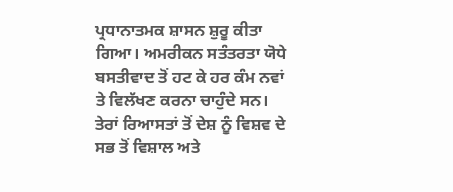ਪ੍ਰਧਾਨਾਤਮਕ ਸ਼ਾਸਨ ਸ਼ੁਰੂ ਕੀਤਾ ਗਿਆ। ਅਮਰੀਕਨ ਸਤੰਤਰਤਾ ਯੋਧੇ ਬਸਤੀਵਾਦ ਤੋਂ ਹਟ ਕੇ ਹਰ ਕੰਮ ਨਵਾਂ ਤੇ ਵਿਲੱਖਣ ਕਰਨਾ ਚਾਹੁੰਦੇ ਸਨ। ਤੇਰਾਂ ਰਿਆਸਤਾਂ ਤੋਂ ਦੇਸ਼ ਨੂੰ ਵਿਸ਼ਵ ਦੇ ਸਭ ਤੋਂ ਵਿਸ਼ਾਲ ਅਤੇ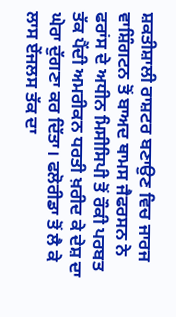ਸ਼ਕਤੀਸ਼ਾਲੀ ਰਾਸ਼ਟਰ ਬਣਾਉਣ ਵਿਚ ਜਾਰਜ ਵਾਸ਼ਿੰਗਟਨ ਤੋਂ ਬਾਅਦ ਥਾਮਸ ਜੈਫਰਸਨ ਨੇ ਫਰਾਂਸ ਦੇ ਅਧੀਨ ਮਿਸੀਸਿਪੀ ਤੋਂ ਰੌਕੀ ਪਰਬਤ ਤੱਕ ਪੈਂਦੀ ਅਮਰੀਕਨ ਧਰਤੀ ਖ਼ਰੀਦ ਕੇ ਦੇਸ਼ ਦਾ ਘੇਰਾ ਦੁੱਗਣਾ ਕਰ ਦਿੱਤਾ। ਫਲੋਰੀਡਾ ਤੋਂ ਲੈ ਕੇ ਲਾਸ ਏਂਜਲਸ ਤੱਕ ਦਾ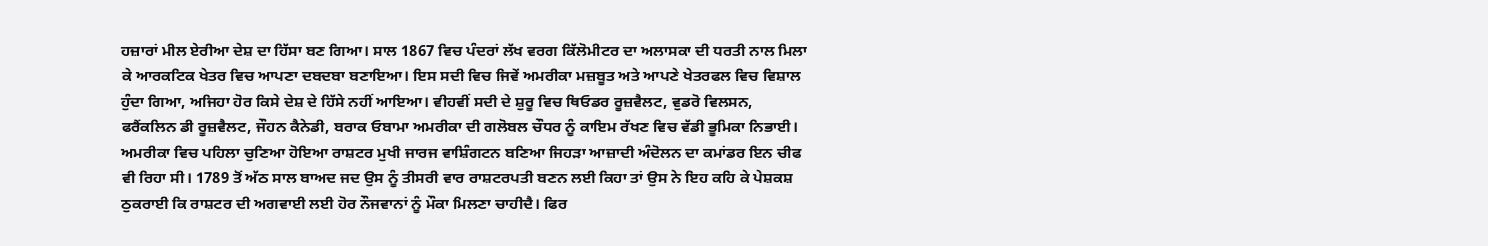ਹਜ਼ਾਰਾਂ ਮੀਲ ਏਰੀਆ ਦੇਸ਼ ਦਾ ਹਿੱਸਾ ਬਣ ਗਿਆ। ਸਾਲ 1867 ਵਿਚ ਪੰਦਰਾਂ ਲੱਖ ਵਰਗ ਕਿੱਲੋਮੀਟਰ ਦਾ ਅਲਾਸਕਾ ਦੀ ਧਰਤੀ ਨਾਲ ਮਿਲਾ ਕੇ ਆਰਕਟਿਕ ਖੇਤਰ ਵਿਚ ਆਪਣਾ ਦਬਦਬਾ ਬਣਾਇਆ। ਇਸ ਸਦੀ ਵਿਚ ਜਿਵੇਂ ਅਮਰੀਕਾ ਮਜ਼ਬੂਤ ਅਤੇ ਆਪਣੇ ਖੇਤਰਫਲ ਵਿਚ ਵਿਸ਼ਾਲ ਹੁੰਦਾ ਗਿਆ, ਅਜਿਹਾ ਹੋਰ ਕਿਸੇ ਦੇਸ਼ ਦੇ ਹਿੱਸੇ ਨਹੀਂ ਆਇਆ। ਵੀਹਵੀਂ ਸਦੀ ਦੇ ਸ਼ੁਰੂ ਵਿਚ ਥਿਓਡਰ ਰੂਜ਼ਵੈਲਟ, ਵੁਡਰੋ ਵਿਲਸਨ, ਫਰੈਂਕਲਿਨ ਡੀ ਰੂਜ਼ਵੈਲਟ, ਜੌਹਨ ਕੈਨੇਡੀ, ਬਰਾਕ ਓਬਾਮਾ ਅਮਰੀਕਾ ਦੀ ਗਲੋਬਲ ਚੌਧਰ ਨੂੰ ਕਾਇਮ ਰੱਖਣ ਵਿਚ ਵੱਡੀ ਭੂਮਿਕਾ ਨਿਭਾਈ। ਅਮਰੀਕਾ ਵਿਚ ਪਹਿਲਾ ਚੁਣਿਆ ਹੋਇਆ ਰਾਸ਼ਟਰ ਮੁਖੀ ਜਾਰਜ ਵਾਸ਼ਿੰਗਟਨ ਬਣਿਆ ਜਿਹੜਾ ਆਜ਼ਾਦੀ ਅੰਦੋਲਨ ਦਾ ਕਮਾਂਡਰ ਇਨ ਚੀਫ ਵੀ ਰਿਹਾ ਸੀ। 1789 ਤੋਂ ਅੱਠ ਸਾਲ ਬਾਅਦ ਜਦ ਉਸ ਨੂੰ ਤੀਸਰੀ ਵਾਰ ਰਾਸ਼ਟਰਪਤੀ ਬਣਨ ਲਈ ਕਿਹਾ ਤਾਂ ਉਸ ਨੇ ਇਹ ਕਹਿ ਕੇ ਪੇਸ਼ਕਸ਼ ਠੁਕਰਾਈ ਕਿ ਰਾਸ਼ਟਰ ਦੀ ਅਗਵਾਈ ਲਈ ਹੋਰ ਨੌਜਵਾਨਾਂ ਨੂੰ ਮੌਕਾ ਮਿਲਣਾ ਚਾਹੀਦੈ। ਫਿਰ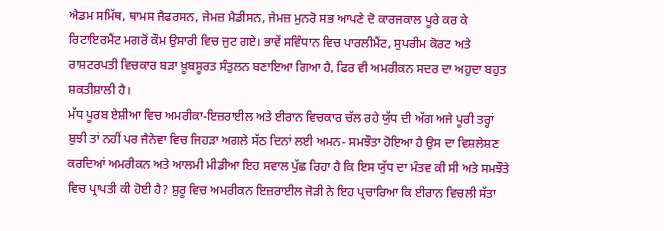ਐਡਮ ਸਮਿੱਥ, ਥਾਮਸ ਜੈਫਰਸਨ, ਜੇਮਜ਼ ਮੈਡੀਸਨ, ਜੇਮਜ਼ ਮੁਨਰੋ ਸਭ ਆਪਣੇ ਦੋ ਕਾਰਜਕਾਲ ਪੂਰੇ ਕਰ ਕੇ ਰਿਟਾਇਰਮੈਂਟ ਮਗਰੋਂ ਕੌਮ ਉਸਾਰੀ ਵਿਚ ਜੁਟ ਗਏ। ਭਾਵੇਂ ਸਵਿੰਧਾਨ ਵਿਚ ਪਾਰਲੀਮੈਂਟ, ਸੁਪਰੀਮ ਕੋਰਟ ਅਤੇ ਰਾਸ਼ਟਰਪਤੀ ਵਿਚਕਾਰ ਬੜਾ ਖ਼ੂਬਸੂਰਤ ਸੰਤੁਲਨ ਬਣਾਇਆ ਗਿਆ ਹੈ, ਫਿਰ ਵੀ ਅਮਰੀਕਨ ਸਦਰ ਦਾ ਅਹੁਦਾ ਬਹੁਤ ਸ਼ਕਤੀਸ਼ਾਲੀ ਹੈ।
ਮੱਧ ਪੂਰਬ ਏਸ਼ੀਆ ਵਿਚ ਅਮਰੀਕਾ-ਇਜ਼ਰਾਈਲ ਅਤੇ ਈਰਾਨ ਵਿਚਕਾਰ ਚੱਲ ਰਹੇ ਯੁੱਧ ਦੀ ਅੱਗ ਅਜੇ ਪੂਰੀ ਤਰ੍ਹਾਂ ਬੁਝੀ ਤਾਂ ਨਹੀਂ ਪਰ ਜੈਨੇਵਾ ਵਿਚ ਜਿਹੜਾ ਅਗਲੇ ਸੱਠ ਦਿਨਾਂ ਲਈ ਅਮਨ- ਸਮਝੌਤਾ ਹੋਇਆ ਹੈ ਉਸ ਦਾ ਵਿਸ਼ਲੇਸ਼ਣ ਕਰਦਿਆਂ ਅਮਰੀਕਨ ਅਤੇ ਆਲਮੀ ਮੀਡੀਆ ਇਹ ਸਵਾਲ ਪੁੱਛ ਰਿਹਾ ਹੈ ਕਿ ਇਸ ਯੁੱਧ ਦਾ ਮੰਤਵ ਕੀ ਸੀ ਅਤੇ ਸਮਝੌਤੇ ਵਿਚ ਪ੍ਰਾਪਤੀ ਕੀ ਹੋਈ ਹੈ? ਸ਼ੁਰੂ ਵਿਚ ਅਮਰੀਕਨ ਇਜ਼ਰਾਈਲ ਜੋੜੀ ਨੇ ਇਹ ਪ੍ਰਚਾਰਿਆ ਕਿ ਈਰਾਨ ਵਿਚਲੀ ਸੱਤਾ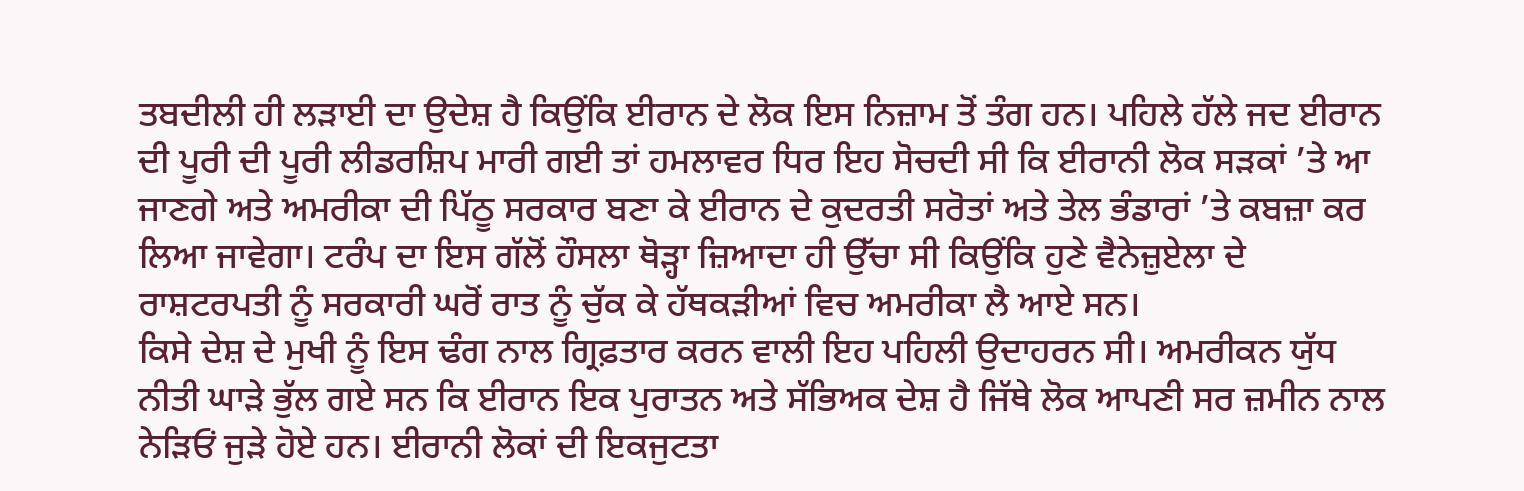ਤਬਦੀਲੀ ਹੀ ਲੜਾਈ ਦਾ ਉਦੇਸ਼ ਹੈ ਕਿਉਂਕਿ ਈਰਾਨ ਦੇ ਲੋਕ ਇਸ ਨਿਜ਼ਾਮ ਤੋਂ ਤੰਗ ਹਨ। ਪਹਿਲੇ ਹੱਲੇ ਜਦ ਈਰਾਨ ਦੀ ਪੂਰੀ ਦੀ ਪੂਰੀ ਲੀਡਰਸ਼ਿਪ ਮਾਰੀ ਗਈ ਤਾਂ ਹਮਲਾਵਰ ਧਿਰ ਇਹ ਸੋਚਦੀ ਸੀ ਕਿ ਈਰਾਨੀ ਲੋਕ ਸੜਕਾਂ ’ਤੇ ਆ ਜਾਣਗੇ ਅਤੇ ਅਮਰੀਕਾ ਦੀ ਪਿੱਠੂ ਸਰਕਾਰ ਬਣਾ ਕੇ ਈਰਾਨ ਦੇ ਕੁਦਰਤੀ ਸਰੋਤਾਂ ਅਤੇ ਤੇਲ ਭੰਡਾਰਾਂ ’ਤੇ ਕਬਜ਼ਾ ਕਰ ਲਿਆ ਜਾਵੇਗਾ। ਟਰੰਪ ਦਾ ਇਸ ਗੱਲੋਂ ਹੌਸਲਾ ਥੋੜ੍ਹਾ ਜ਼ਿਆਦਾ ਹੀ ਉੱਚਾ ਸੀ ਕਿਉਂਕਿ ਹੁਣੇ ਵੈਨੇਜ਼ੁਏਲਾ ਦੇ ਰਾਸ਼ਟਰਪਤੀ ਨੂੰ ਸਰਕਾਰੀ ਘਰੋਂ ਰਾਤ ਨੂੰ ਚੁੱਕ ਕੇ ਹੱਥਕੜੀਆਂ ਵਿਚ ਅਮਰੀਕਾ ਲੈ ਆਏ ਸਨ।
ਕਿਸੇ ਦੇਸ਼ ਦੇ ਮੁਖੀ ਨੂੰ ਇਸ ਢੰਗ ਨਾਲ ਗ੍ਰਿਫ਼ਤਾਰ ਕਰਨ ਵਾਲੀ ਇਹ ਪਹਿਲੀ ਉਦਾਹਰਨ ਸੀ। ਅਮਰੀਕਨ ਯੁੱਧ ਨੀਤੀ ਘਾੜੇ ਭੁੱਲ ਗਏ ਸਨ ਕਿ ਈਰਾਨ ਇਕ ਪੁਰਾਤਨ ਅਤੇ ਸੱਭਿਅਕ ਦੇਸ਼ ਹੈ ਜਿੱਥੇ ਲੋਕ ਆਪਣੀ ਸਰ ਜ਼ਮੀਨ ਨਾਲ ਨੇੜਿਓਂ ਜੁੜੇ ਹੋਏ ਹਨ। ਈਰਾਨੀ ਲੋਕਾਂ ਦੀ ਇਕਜੁਟਤਾ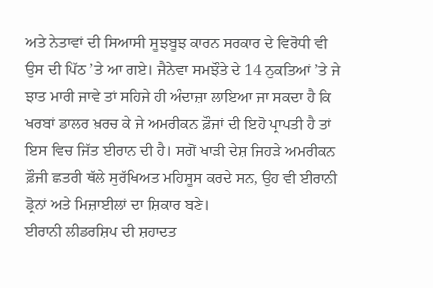ਅਤੇ ਨੇਤਾਵਾਂ ਦੀ ਸਿਆਸੀ ਸੂਝਬੂਝ ਕਾਰਨ ਸਰਕਾਰ ਦੇ ਵਿਰੋਧੀ ਵੀ ਉਸ ਦੀ ਪਿੱਠ ’ਤੇ ਆ ਗਏ। ਜੈਨੇਵਾ ਸਮਝੌਤੇ ਦੇ 14 ਨੁਕਤਿਆਂ ’ਤੇ ਜੇ ਝਾਤ ਮਾਰੀ ਜਾਵੇ ਤਾਂ ਸਹਿਜੇ ਹੀ ਅੰਦਾਜ਼ਾ ਲਾਇਆ ਜਾ ਸਕਦਾ ਹੈ ਕਿ ਖਰਬਾਂ ਡਾਲਰ ਖ਼ਰਚ ਕੇ ਜੇ ਅਮਰੀਕਨ ਫ਼ੌਜਾਂ ਦੀ ਇਹੋ ਪ੍ਰਾਪਤੀ ਹੈ ਤਾਂ ਇਸ ਵਿਚ ਜਿੱਤ ਈਰਾਨ ਦੀ ਹੈ। ਸਗੋਂ ਖਾੜੀ ਦੇਸ਼ ਜਿਹੜੇ ਅਮਰੀਕਨ ਫ਼ੌਜੀ ਛਤਰੀ ਥੱਲੇ ਸੁਰੱਖਿਅਤ ਮਹਿਸੂਸ ਕਰਦੇ ਸਨ, ਉਹ ਵੀ ਈਰਾਨੀ ਡ੍ਰੋਨਾਂ ਅਤੇ ਮਿਜ਼ਾਈਲਾਂ ਦਾ ਸ਼ਿਕਾਰ ਬਣੇ।
ਈਰਾਨੀ ਲੀਡਰਸ਼ਿਪ ਦੀ ਸ਼ਹਾਦਤ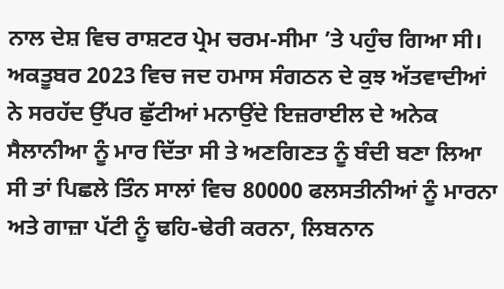ਨਾਲ ਦੇਸ਼ ਵਿਚ ਰਾਸ਼ਟਰ ਪ੍ਰੇਮ ਚਰਮ-ਸੀਮਾ ’ਤੇ ਪਹੁੰਚ ਗਿਆ ਸੀ। ਅਕਤੂਬਰ 2023 ਵਿਚ ਜਦ ਹਮਾਸ ਸੰਗਠਨ ਦੇ ਕੁਝ ਅੱਤਵਾਦੀਆਂ ਨੇ ਸਰਹੱਦ ਉੱਪਰ ਛੁੱਟੀਆਂ ਮਨਾਉਂਦੇ ਇਜ਼ਰਾਈਲ ਦੇ ਅਨੇਕ ਸੈਲਾਨੀਆ ਨੂੰ ਮਾਰ ਦਿੱਤਾ ਸੀ ਤੇ ਅਣਗਿਣਤ ਨੂੰ ਬੰਦੀ ਬਣਾ ਲਿਆ ਸੀ ਤਾਂ ਪਿਛਲੇ ਤਿੰਨ ਸਾਲਾਂ ਵਿਚ 80000 ਫਲਸਤੀਨੀਆਂ ਨੂੰ ਮਾਰਨਾ ਅਤੇ ਗਾਜ਼ਾ ਪੱਟੀ ਨੂੰ ਢਹਿ-ਢੇਰੀ ਕਰਨਾ, ਲਿਬਨਾਨ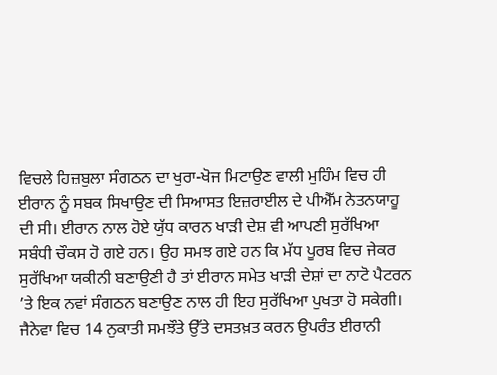ਵਿਚਲੇ ਹਿਜ਼ਬੁਲਾ ਸੰਗਠਨ ਦਾ ਖੁਰਾ-ਖੋਜ ਮਿਟਾਉਣ ਵਾਲੀ ਮੁਹਿੰਮ ਵਿਚ ਹੀ ਈਰਾਨ ਨੂੰ ਸਬਕ ਸਿਖਾਉਣ ਦੀ ਸਿਆਸਤ ਇਜ਼ਰਾਈਲ ਦੇ ਪੀਐੱਮ ਨੇਤਨਯਾਹੂ ਦੀ ਸੀ। ਈਰਾਨ ਨਾਲ ਹੋਏ ਯੁੱਧ ਕਾਰਨ ਖਾੜੀ ਦੇਸ਼ ਵੀ ਆਪਣੀ ਸੁਰੱਖਿਆ ਸਬੰਧੀ ਚੌਕਸ ਹੋ ਗਏ ਹਨ। ਉਹ ਸਮਝ ਗਏ ਹਨ ਕਿ ਮੱਧ ਪੂਰਬ ਵਿਚ ਜੇਕਰ ਸੁਰੱਖਿਆ ਯਕੀਨੀ ਬਣਾਉਣੀ ਹੈ ਤਾਂ ਈਰਾਨ ਸਮੇਤ ਖਾੜੀ ਦੇਸ਼ਾਂ ਦਾ ਨਾਟੋ ਪੈਟਰਨ ’ਤੇ ਇਕ ਨਵਾਂ ਸੰਗਠਨ ਬਣਾਉਣ ਨਾਲ ਹੀ ਇਹ ਸੁਰੱਖਿਆ ਪੁਖਤਾ ਹੋ ਸਕੇਗੀ।
ਜੈਨੇਵਾ ਵਿਚ 14 ਨੁਕਾਤੀ ਸਮਝੌਤੇ ਉੱਤੇ ਦਸਤਖ਼ਤ ਕਰਨ ਉਪਰੰਤ ਈਰਾਨੀ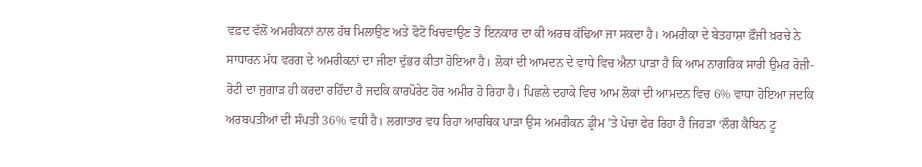ਵਫ਼ਦ ਵੱਲੋਂ ਅਮਰੀਕਨਾਂ ਨਾਲ ਹੱਥ ਮਿਲਾਉਣ ਅਤੇ ਫੋਟੋ ਖਿਚਵਾਉਣ ਤੋਂ ਇਨਕਾਰ ਦਾ ਕੀ ਅਰਥ ਕੱਢਿਆ ਜਾ ਸਕਦਾ ਹੈ। ਅਮਰੀਕਾ ਦੇ ਬੇਤਹਾਸ਼ਾ ਫ਼ੌਜੀ ਖ਼ਰਚੇ ਨੇ ਸਾਧਾਰਨ ਮੱਧ ਵਰਗ ਦੇ ਅਮਰੀਕਨਾਂ ਦਾ ਜੀਣਾ ਦੁੱਭਰ ਕੀਤਾ ਹੋਇਆ ਹੈ। ਲੋਕਾਂ ਦੀ ਆਮਦਨ ਦੇ ਵਾਧੇ ਵਿਚ ਐਨਾ ਪਾੜਾ ਹੈ ਕਿ ਆਮ ਨਾਗਰਿਕ ਸਾਰੀ ਉਮਰ ਰੋਜ਼ੀ-ਰੋਟੀ ਦਾ ਜੁਗਾੜ ਹੀ ਕਰਦਾ ਰਹਿੰਦਾ ਹੈ ਜਦਕਿ ਕਾਰਪੋਰੇਟ ਹੋਰ ਅਮੀਰ ਹੋ ਰਿਹਾ ਹੈ। ਪਿਛਲੇ ਦਹਾਕੇ ਵਿਚ ਆਮ ਲੋਕਾਂ ਦੀ ਆਮਦਨ ਵਿਚ 6% ਵਾਧਾ ਹੋਇਆ ਜਦਕਿ ਅਰਬਪਤੀਆਂ ਦੀ ਸੰਪਤੀ 36% ਵਧੀ ਹੈ। ਲਗਾਤਾਰ ਵਧ ਰਿਹਾ ਆਰਥਿਕ ਪਾੜਾ ਉਸ ਅਮਰੀਕਨ ਡ੍ਰੀਮ ’ਤੇ ਪੋਚਾ ਫੇਰ ਰਿਹਾ ਹੈ ਜਿਹੜਾ ‘ਲੌਗ ਕੈਬਿਨ ਟੂ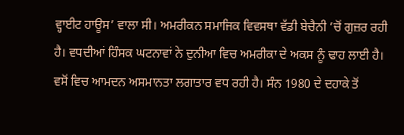ਵ੍ਹਾਈਟ ਹਾਊਸ’ ਵਾਲਾ ਸੀ। ਅਮਰੀਕਨ ਸਮਾਜਿਕ ਵਿਵਸਥਾ ਵੱਡੀ ਬੇਚੈਨੀ ’ਚੋਂ ਗੁਜ਼ਰ ਰਹੀ ਹੈ। ਵਧਦੀਆਂ ਹਿੰਸਕ ਘਟਨਾਵਾਂ ਨੇ ਦੁਨੀਆ ਵਿਚ ਅਮਰੀਕਾ ਦੇ ਅਕਸ ਨੂੰ ਢਾਹ ਲਾਈ ਹੈ। ਵਸੋਂ ਵਿਚ ਆਮਦਨ ਅਸਮਾਨਤਾ ਲਗਾਤਾਰ ਵਧ ਰਹੀ ਹੈ। ਸੰਨ 1980 ਦੇ ਦਹਾਕੇ ਤੋਂ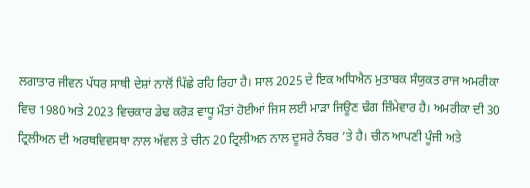ਲਗਾਤਾਰ ਜੀਵਨ ਪੱਧਰ ਸਾਥੀ ਦੇਸ਼ਾਂ ਨਾਲੋਂ ਪਿੱਛੇ ਰਹਿ ਰਿਹਾ ਹੈ। ਸਾਲ 2025 ਦੇ ਇਕ ਅਧਿਐਨ ਮੁਤਾਬਕ ਸੰਯੁਕਤ ਰਾਜ ਅਮਰੀਕਾ ਵਿਚ 1980 ਅਤੇ 2023 ਵਿਚਕਾਰ ਡੇਢ ਕਰੋੜ ਵਾਧੂ ਮੌਤਾਂ ਹੋਈਆਂ ਜਿਸ ਲਈ ਮਾੜਾ ਜਿਊਣ ਢੰਗ ਜ਼ਿੰਮੇਵਾਰ ਹੈ। ਅਮਰੀਕਾ ਦੀ 30 ਟ੍ਰਿਲੀਅਨ ਦੀ ਅਰਥਵਿਵਸਥਾ ਨਾਲ ਅੱਵਲ ਤੇ ਚੀਨ 20 ਟ੍ਰਿਲੀਅਨ ਨਾਲ ਦੂਸਰੇ ਨੰਬਰ ’ਤੇ ਹੈ। ਚੀਨ ਆਪਣੀ ਪੂੰਜੀ ਅਤੇ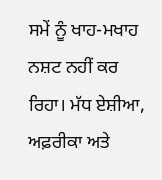ਸਮੇਂ ਨੂੰ ਖਾਹ-ਮਖਾਹ ਨਸ਼ਟ ਨਹੀਂ ਕਰ ਰਿਹਾ। ਮੱਧ ਏਸ਼ੀਆ, ਅਫ਼ਰੀਕਾ ਅਤੇ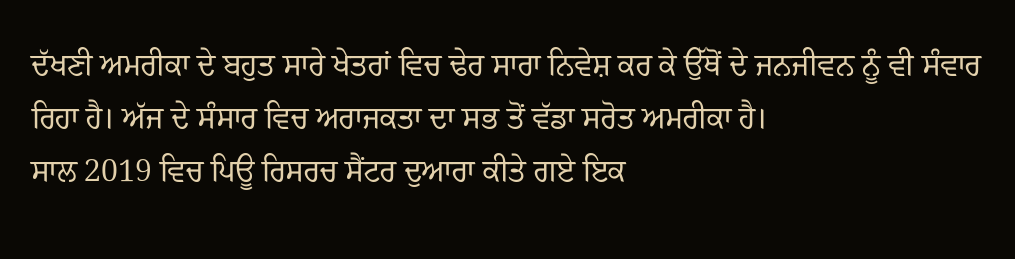ਦੱਖਣੀ ਅਮਰੀਕਾ ਦੇ ਬਹੁਤ ਸਾਰੇ ਖੇਤਰਾਂ ਵਿਚ ਢੇਰ ਸਾਰਾ ਨਿਵੇਸ਼ ਕਰ ਕੇ ਉੱਥੋਂ ਦੇ ਜਨਜੀਵਨ ਨੂੰ ਵੀ ਸੰਵਾਰ ਰਿਹਾ ਹੈ। ਅੱਜ ਦੇ ਸੰਸਾਰ ਵਿਚ ਅਰਾਜਕਤਾ ਦਾ ਸਭ ਤੋਂ ਵੱਡਾ ਸਰੋਤ ਅਮਰੀਕਾ ਹੈ।
ਸਾਲ 2019 ਵਿਚ ਪਿਊ ਰਿਸਰਚ ਸੈਂਟਰ ਦੁਆਰਾ ਕੀਤੇ ਗਏ ਇਕ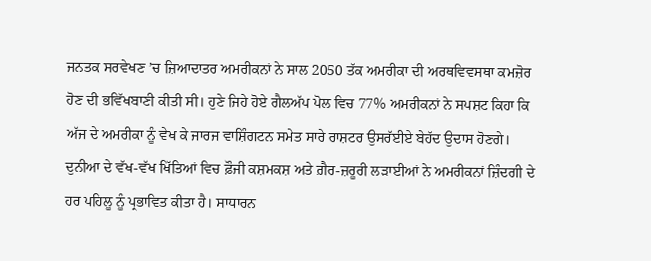ਜਨਤਕ ਸਰਵੇਖਣ ’ਚ ਜ਼ਿਆਦਾਤਰ ਅਮਰੀਕਨਾਂ ਨੇ ਸਾਲ 2050 ਤੱਕ ਅਮਰੀਕਾ ਦੀ ਅਰਥਵਿਵਸਥਾ ਕਮਜ਼ੋਰ ਹੋਣ ਦੀ ਭਵਿੱਖਬਾਣੀ ਕੀਤੀ ਸੀ। ਹੁਣੇ ਜਿਹੇ ਹੋਏ ਗੈਲਅੱਪ ਪੋਲ ਵਿਚ 77% ਅਮਰੀਕਨਾਂ ਨੇ ਸਪਸ਼ਟ ਕਿਹਾ ਕਿ ਅੱਜ ਦੇ ਅਮਰੀਕਾ ਨੂੰ ਵੇਖ ਕੇ ਜਾਰਜ ਵਾਸ਼ਿੰਗਟਨ ਸਮੇਤ ਸਾਰੇ ਰਾਸ਼ਟਰ ਉਸਰੱਈਏ ਬੇਹੱਦ ਉਦਾਸ ਹੋਣਗੇ। ਦੁਨੀਆ ਦੇ ਵੱਖ-ਵੱਖ ਖਿੱਤਿਆਂ ਵਿਚ ਫ਼ੌਜੀ ਕਸ਼ਮਕਸ਼ ਅਤੇ ਗ਼ੈਰ-ਜ਼ਰੂਰੀ ਲੜਾਈਆਂ ਨੇ ਅਮਰੀਕਨਾਂ ਜ਼ਿੰਦਗੀ ਦੇ ਹਰ ਪਹਿਲੂ ਨੂੰ ਪ੍ਰਭਾਵਿਤ ਕੀਤਾ ਹੈ। ਸਾਧਾਰਨ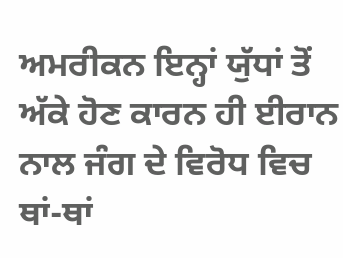ਅਮਰੀਕਨ ਇਨ੍ਹਾਂ ਯੁੱਧਾਂ ਤੋਂ ਅੱਕੇ ਹੋਣ ਕਾਰਨ ਹੀ ਈਰਾਨ ਨਾਲ ਜੰਗ ਦੇ ਵਿਰੋਧ ਵਿਚ ਥਾਂ-ਥਾਂ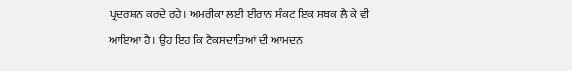ਪ੍ਰਦਰਸ਼ਨ ਕਰਦੇ ਰਹੇ। ਅਮਰੀਕਾ ਲਈ ਈਰਾਨ ਸੰਕਟ ਇਕ ਸਬਕ ਲੈ ਕੇ ਵੀ ਆਇਆ ਹੈ। ਉਹ ਇਹ ਕਿ ਟੈਕਸਦਾਤਿਆਂ ਦੀ ਆਮਦਨ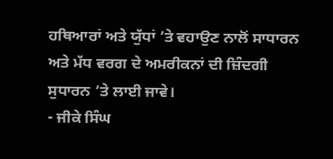ਹਥਿਆਰਾਂ ਅਤੇ ਯੁੱਧਾਂ ’ਤੇ ਵਹਾਉਣ ਨਾਲੋਂ ਸਾਧਾਰਨ ਅਤੇ ਮੱਧ ਵਰਗ ਦੇ ਅਮਰੀਕਨਾਂ ਦੀ ਜ਼ਿੰਦਗੀ ਸੁਧਾਰਨ ’ਤੇ ਲਾਈ ਜਾਵੇ।
- ਜੀਕੇ ਸਿੰਘ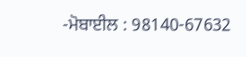-ਮੋਬਾਈਲ : 98140-67632